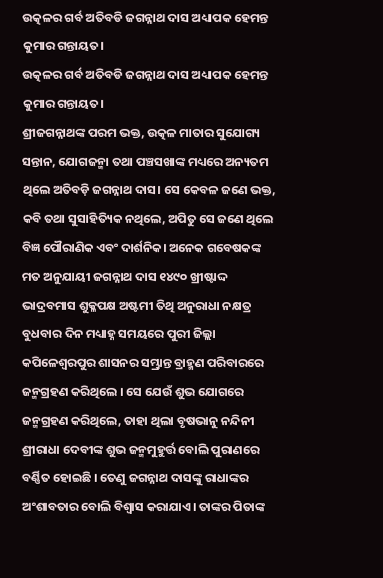ଉତ୍କଳର ଗର୍ବ ଅତିବଡି ଜଗନ୍ନାଥ ଦାସ ଅଧ୍ୟାପକ ହେମନ୍ତ କୁମାର ଗନ୍ତାୟତ।
ଉତ୍କଳର ଗର୍ବ ଅତିବଡି ଜଗନ୍ନାଥ ଦାସ ଅଧ୍ୟାପକ ହେମନ୍ତ କୁମାର ଗନ୍ତାୟତ।
ଶ୍ରୀଜଗନ୍ନାଥଙ୍କ ପରମ ଭକ୍ତ, ଉତ୍କଳ ମାତାର ସୁଯୋଗ୍ୟ ସନ୍ତାନ, ଯୋଗଜନ୍ମା ତଥା ପଞ୍ଚସଖାଙ୍କ ମଧ୍ୟରେ ଅନ୍ୟତମ ଥିଲେ ଅତିବଡ଼ି ଜଗନ୍ନାଥ ଦାସ। ସେ କେବଳ ଜଣେ ଭକ୍ତ, କବି ତଥା ସୁସାହିତ୍ୟିକ ନଥିଲେ, ଅପିତୁ ସେ ଜଣେ ଥିଲେ ବିଜ୍ଞ ପୌରାଣିକ ଏବଂ ଦାର୍ଶନିକ। ଅନେକ ଗବେଷକଙ୍କ ମତ ଅନୁଯାୟୀ ଜଗନ୍ନାଥ ଦାସ ୧୪୯୦ ଖ୍ରୀଷ୍ଟାଦ୍ଦ ଭାଦ୍ରବମାସ ଶୁକ୍ଳପକ୍ଷ ଅଷ୍ଟମୀ ତିଥି ଅନୁରାଧା ନକ୍ଷତ୍ର ବୁଧବାର ଦିନ ମଧ୍ୟାହ୍ନ ସମୟରେ ପୁରୀ ଜିଲ୍ଲା କପିଳେଶ୍ୱରପୁର ଶାସନର ସମ୍ଭ୍ରାନ୍ତ ବ୍ରାହ୍ମଣ ପରିବାରରେ ଜନ୍ମଗ୍ରହଣ କରିଥିଲେ । ସେ ଯେଉଁ ଶୁଭ ଯୋଗରେ ଜନ୍ମଗ୍ରହଣ କରିଥିଲେ, ତାହା ଥିଲା ବୃଷଭାନୁ ନନ୍ଦିନୀ ଶ୍ରୀରାଧା ଦେବୀଙ୍କ ଶୁଭ ଜନ୍ମମୁହୁର୍ତ୍ତ ବୋଲି ପୁରାଣରେ ବର୍ଣ୍ଣିତ ହୋଇଛି । ତେଣୁ ଜଗନ୍ନାଥ ଦାସଙ୍କୁ ରାଧାଙ୍କର ଅଂଶାବତାର ବୋଲି ବିଶ୍ୱାସ କରାଯାଏ। ତାଙ୍କର ପିତାଙ୍କ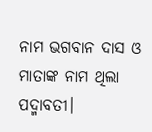ନାମ ଭଗବାନ ଦାସ ଓ ମାତାଙ୍କ ନାମ ଥିଲା ପଦ୍ମାବତୀ।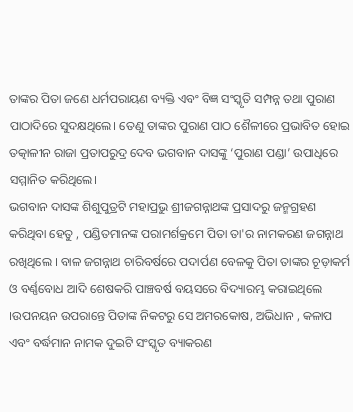ତାଙ୍କର ପିତା ଜଣେ ଧର୍ମପରାୟଣ ବ୍ୟକ୍ତି ଏବଂ ବିଜ୍ଞ ସଂସ୍କୃତି ସମ୍ପନ୍ନ ତଥା ପୁରାଣ ପାଠାଦିରେ ସୁଦକ୍ଷଥିଲେ। ତେଣୁ ତାଙ୍କର ପୁରାଣ ପାଠ ଶୈଳୀରେ ପ୍ରଭାବିତ ହୋଇ ତତ୍କାଳୀନ ରାଜା ପ୍ରତାପରୁଦ୍ର ଦେବ ଭଗବାନ ଦାସଙ୍କୁ ‘ପୁରାଣ ପଣ୍ଡା’ ଉପାଧିରେ ସମ୍ମାନିତ କରିଥିଲେ।
ଭଗବାନ ଦାସଙ୍କ ଶିଶୁପୁତ୍ରଟି ମହାପ୍ରଭୁ ଶ୍ରୀଜଗନ୍ନାଥଙ୍କ ପ୍ରସାଦରୁ ଜନ୍ମଗ୍ରହଣ କରିଥିବା ହେତୁ , ପଣ୍ଡିତମାନଙ୍କ ପରାମର୍ଶକ୍ରମେ ପିତା ତା'ର ନାମକରଣ ଜଗନ୍ନାଥ ରଖିଥିଲେ । ବାଳ ଜଗନ୍ନାଥ ଚାରିବର୍ଷରେ ପଦାର୍ପଣ ବେଳକୁ ପିତା ତାଙ୍କର ଚୂଡ଼ାକର୍ମ ଓ ବର୍ଣ୍ଣବୋଧ ଆଦି ଶେଷକରି ପାଞ୍ଚବର୍ଷ ବୟସରେ ବିଦ୍ୟାରମ୍ଭ କରାଇଥିଲେ ।ଉପନୟନ ଉପରାନ୍ତେ ପିତାଙ୍କ ନିକଟରୁ ସେ ଅମରକୋଷ, ଅଭିଧାନ , କଳାପ ଏବଂ ବର୍ଦ୍ଧମାନ ନାମକ ଦୁଇଟି ସଂସ୍କୃତ ବ୍ୟାକରଣ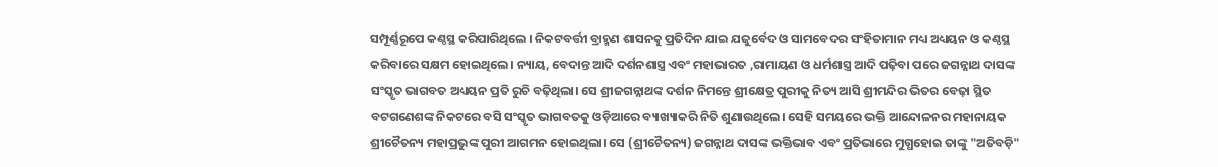ସମ୍ପୂର୍ଣ୍ଣରୂପେ କଣ୍ଠସ୍ଥ କରିପାରିଥିଲେ । ନିକଟବର୍ତ୍ତୀ ବ୍ରାହ୍ମଣ ଶାସନକୁ ପ୍ରତିଦିନ ଯାଇ ଯଜୁର୍ବେଦ ଓ ସାମବେଦର ସଂହିତାମାନ ମଧ୍ୟ ଅଧ୍ୟୟନ ଓ କଣ୍ଠସ୍ଥ କରିବାରେ ସକ୍ଷମ ହୋଇଥିଲେ। ନ୍ୟାୟ, ବେଦାନ୍ତ ଆଦି ଦର୍ଶନଶାସ୍ତ୍ର ଏବଂ ମହାଭାରତ ,ରାମାୟଣ ଓ ଧର୍ମଶାସ୍ତ୍ର ଆଦି ପଢ଼ିବା ପରେ ଜଗନ୍ନାଥ ଦାସଙ୍କ ସଂସ୍କୃତ ଭାଗବତ ଅଧ୍ୟୟନ ପ୍ରତି ରୁଚି ବଢ଼ିଥିଲା। ସେ ଶ୍ରୀଜଗନ୍ନାଥଙ୍କ ଦର୍ଶନ ନିମନ୍ତେ ଶ୍ରୀକ୍ଷେତ୍ର ପୁରୀକୁ ନିତ୍ୟ ଆସି ଶ୍ରୀମନ୍ଦିର ଭିତର ବେଢ଼ା ସ୍ଥିତ ବଟଗଣେଶଙ୍କ ନିକଟରେ ବସି ସଂସ୍କୃତ ଭାଗବତକୁ ଓଡ଼ିଆରେ ବ୍ୟାଖ୍ୟାକରି ନିତି ଶୁଣାଉଥିଲେ। ସେହି ସମୟରେ ଭକ୍ତି ଆନ୍ଦୋଳନର ମହାନାୟକ ଶ୍ରୀଚୈତନ୍ୟ ମହାପ୍ରଭୁଙ୍କ ପୁରୀ ଆଗମନ ହୋଇଥିଲା। ସେ (ଶ୍ରୀଚୈତନ୍ୟ) ଜଗନ୍ନାଥ ଦାସଙ୍କ ଭକ୍ତିଭାବ ଏବଂ ପ୍ରତିଭାରେ ମୁଗ୍ଧହୋଇ ତାଙ୍କୁ "ଅତିବଡ଼ି"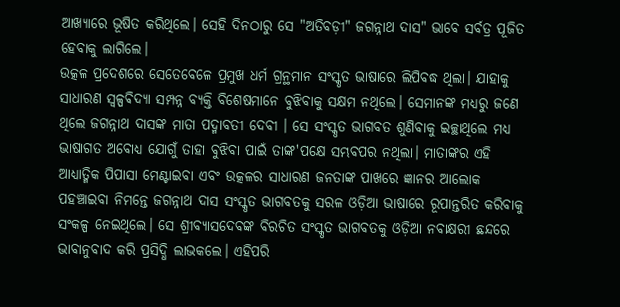ଆଖ୍ୟାରେ ଭୂଷିତ କରିଥିଲେ। ସେହି ଦିନଠାରୁ ସେ "ଅତିବଡ଼ୀ" ଜଗନ୍ନାଥ ଦାସ" ଭାବେ ସର୍ବତ୍ର ପୂଜିତ ହେବାକୁ ଲାଗିଲେ।
ଉତ୍କଳ ପ୍ରଦେଶରେ ସେତେବେଳେ ପ୍ରମୁଖ ଧର୍ମ ଗ୍ରନ୍ଥମାନ ସଂସ୍କୃତ ଭାଷାରେ ଲିପିବଦ୍ଧ ଥିଲା। ଯାହାକୁ ସାଧାରଣ ସ୍ୱଳ୍ପଵିଦ୍ୟା ସମ୍ପନ୍ନ ବ୍ୟକ୍ତି ବିଶେଷମାନେ ବୁଝିବାକୁ ସକ୍ଷମ ନଥିଲେ। ସେମାନଙ୍କ ମଧ୍ୟରୁ ଜଣେ ଥିଲେ ଜଗନ୍ନାଥ ଦାସଙ୍କ ମାତା ପଦ୍ମାବତୀ ଦେବୀ । ସେ ସଂସ୍କୃତ ଭାଗବତ ଶୁଣିବାକୁ ଇଚ୍ଛାଥିଲେ ମଧ୍ୟ ଭାଷାଗତ ଅବୋଧ୍ୟ ଯୋଗୁଁ ତାହା ବୁଝିବା ପାଇଁ ତାଙ୍କ'ପକ୍ଷେ ସମ୍ଭବପର ନଥିଲା। ମାତାଙ୍କର ଏହି ଆଧ୍ୟାତ୍ମିକ ପିପାସା ମେଣ୍ଟାଇବା ଏବଂ ଉତ୍କଳର ସାଧାରଣ ଜନତାଙ୍କ ପାଖରେ ଜ୍ଞାନର ଆଲୋକ ପହଞ୍ଚାଇବା ନିମନ୍ତେ ଜଗନ୍ନାଥ ଦାସ ସଂସ୍କୃତ ଭାଗବତକୁ ସରଳ ଓଡ଼ିଆ ଭାଷାରେ ରୂପାନ୍ତରିତ କରିବାକୁ ସଂକଳ୍ପ ନେଇଥିଲେ। ସେ ଶ୍ରୀବ୍ୟାସଦେବଙ୍କ ବିରଚିତ ସଂସ୍କୃତ ଭାଗବତକୁ ଓଡ଼ିଆ ନବାକ୍ଷରୀ ଛନ୍ଦରେ ଭାବାନୁବାଦ କରି ପ୍ରସିଦ୍ଧି ଲାଭକଲେ। ଏହିପରି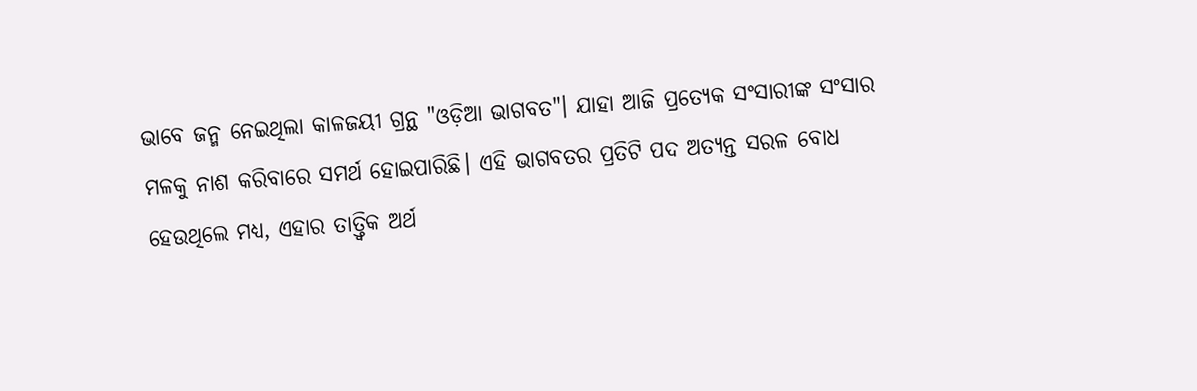ଭାବେ ଜନ୍ମ ନେଇଥିଲା କାଳଜୟୀ ଗ୍ରନ୍ଥ "ଓଡ଼ିଆ ଭାଗବତ"। ଯାହା ଆଜି ପ୍ରତ୍ୟେକ ସଂସାରୀଙ୍କ ସଂସାର ମଳକୁ ନାଶ କରିବାରେ ସମର୍ଥ ହୋଇପାରିଛି। ଏହି ଭାଗବତର ପ୍ରତିଟି ପଦ ଅତ୍ୟନ୍ତ ସରଳ ବୋଧ ହେଉଥିଲେ ମଧ୍ୟ, ଏହାର ତାତ୍ତ୍ୱିକ ଅର୍ଥ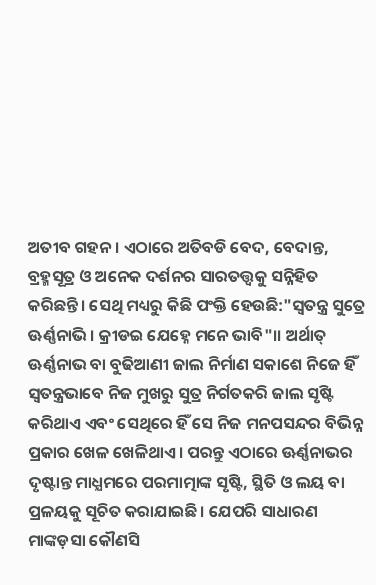ଅତୀବ ଗହନ। ଏଠାରେ ଅତିବଡି ବେଦ, ବେଦାନ୍ତ, ବ୍ରହ୍ମସୂତ୍ର ଓ ଅନେକ ଦର୍ଶନର ସାରତତ୍ତ୍ୱକୁ ସନ୍ନିହିତ କରିଛନ୍ତି। ସେଥି ମଧ୍ୟରୁ କିଛି ପଂକ୍ତି ହେଉଛି:"ସ୍ୱତନ୍ତ୍ର ସୁତ୍ରେ ଊର୍ଣ୍ଣନାଭି । କ୍ରୀଡଇ ଯେହ୍ନେ ମନେ ଭାବି"।। ଅର୍ଥାତ୍ ଊର୍ଣ୍ଣନାଭ ବା ବୁଢିଆଣୀ ଜାଲ ନିର୍ମାଣ ସକାଶେ ନିଜେ ହିଁ ସ୍ୱତନ୍ତ୍ରଭାବେ ନିଜ ମୁଖରୁ ସୁତ୍ର ନିର୍ଗତକରି ଜାଲ ସୃଷ୍ଟି କରିଥାଏ ଏବଂ ସେଥିରେ ହିଁ ସେ ନିଜ ମନପସନ୍ଦର ବିଭିନ୍ନ ପ୍ରକାର ଖେଳ ଖେଳିଥାଏ। ପରନ୍ତୁ ଏଠାରେ ଊର୍ଣ୍ଣନାଭର ଦୃଷ୍ଟାନ୍ତ ମାଧ୍ଯମରେ ପରମାତ୍ମାଙ୍କ ସୃଷ୍ଟି, ସ୍ଥିତି ଓ ଲୟ ବା ପ୍ରଳୟକୁ ସୂଚିତ କରାଯାଇଛି। ଯେପରି ସାଧାରଣ ମାଙ୍କଡ଼ସା କୌଣସି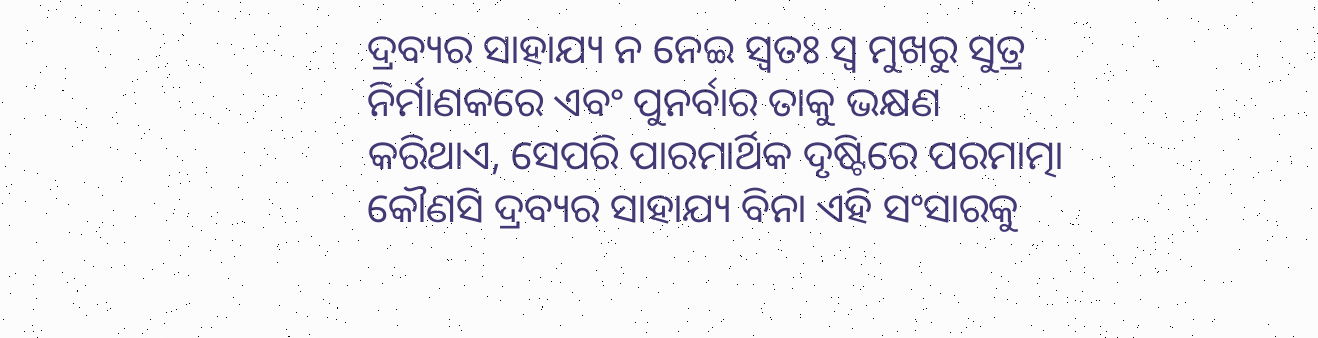ଦ୍ରବ୍ୟର ସାହାଯ୍ୟ ନ ନେଇ ସ୍ଵତଃ ସ୍ଵ ମୁଖରୁ ସୁତ୍ର ନିର୍ମାଣକରେ ଏବଂ ପୁନର୍ବାର ତାକୁ ଭକ୍ଷଣ କରିଥାଏ, ସେପରି ପାରମାର୍ଥିକ ଦୃଷ୍ଟିରେ ପରମାତ୍ମା କୌଣସି ଦ୍ରବ୍ୟର ସାହାଯ୍ୟ ବିନା ଏହି ସଂସାରକୁ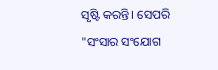ସୃଷ୍ଟି କରନ୍ତି। ସେପରି "ସଂସାର ସଂଯୋଗ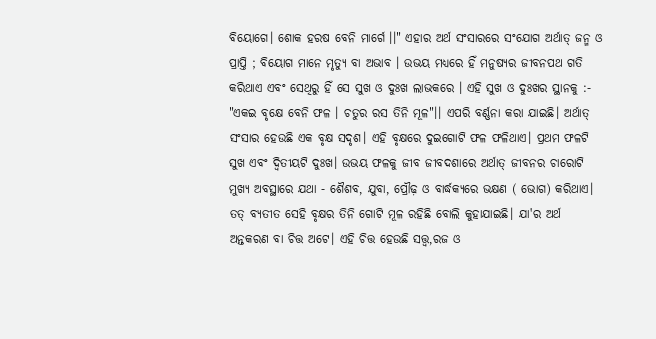ବିୟୋଗେ। ଶୋକ ହରଷ ବେନି ମାର୍ଗେ ।।" ଏହାର ଅର୍ଥ ସଂସାରରେ ସଂଯୋଗ ଅର୍ଥାତ୍ ଜନ୍ମ ଓ ପ୍ରାପ୍ତି ; ବିୟୋଗ ମାନେ ମୃତ୍ୟୁ ବା ଅଭାବ । ଉଭୟ ମଧ୍ୟରେ ହିଁ ମନୁଷ୍ୟର ଜୀବନପଥ ଗତି କରିଥାଏ ଏବଂ ସେଥିରୁ ହିଁ ସେ ସୁଖ ଓ ଦୁଃଖ ଲାଭକରେ । ଏହି ସୁଖ ଓ ଦୁଃଖର ସ୍ଥାନକୁ :- "ଏକଇ ବୃକ୍ଷେ ବେନି ଫଳ । ଚତୁର ରସ ତିନି ମୂଳ"।। ଏପରି ବର୍ଣ୍ଣନା କରା ଯାଇଛି। ଅର୍ଥାତ୍ ସଂସାର ହେଉଛି ଏକ ବୃକ୍ଷ ସଦୃଶ। ଏହି ବୃକ୍ଷରେ ଦୁଇଗୋଟି ଫଳ ଫଳିଥାଏ। ପ୍ରଥମ ଫଳଟି ସୁଖ ଏବଂ ଦ୍ବିତୀୟଟି ଦୁଃଖ। ଉଭୟ ଫଳକୁ ଜୀବ ଜୀବଦଶାରେ ଅର୍ଥାତ୍ ଜୀବନର ଚାରୋଟି ମୁଖ୍ୟ ଅବସ୍ଥାରେ ଯଥା - ଶୈଶବ, ଯୁବା, ପ୍ରୌଢ଼ ଓ ବାର୍ଦ୍ଧକ୍ୟରେ ଭକ୍ଷଣ ( ଭୋଗ) କରିଥାଏ। ତତ୍ ବ୍ୟତୀତ ସେହି ବୃକ୍ଷର ତିନି ଗୋଟି ମୂଳ ରହିଛି ବୋଲି କୁହାଯାଇଛି। ଯା'ର ଅର୍ଥ ଅନ୍ତକରଣ ବା ଚିତ୍ତ ଅଟେ। ଏହି ଚିତ୍ତ ହେଉଛି ସତ୍ତ୍ୱ,ରଜ ଓ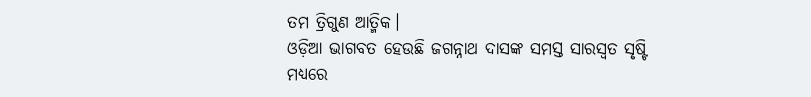ତମ ତ୍ରିଗୁଣ ଆତ୍ମିକ।
ଓଡ଼ିଆ ଭାଗବତ ହେଉଛି ଜଗନ୍ନାଥ ଦାସଙ୍କ ସମସ୍ତ ସାରସ୍ୱତ ସୃଷ୍ଟି ମଧ୍ୟରେ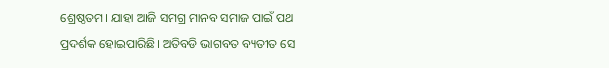ଶ୍ରେଷ୍ଠତମ। ଯାହା ଆଜି ସମଗ୍ର ମାନବ ସମାଜ ପାଇଁ ପଥ ପ୍ରଦର୍ଶକ ହୋଇପାରିଛି। ଅତିବଡି ଭାଗବତ ବ୍ୟତୀତ ସେ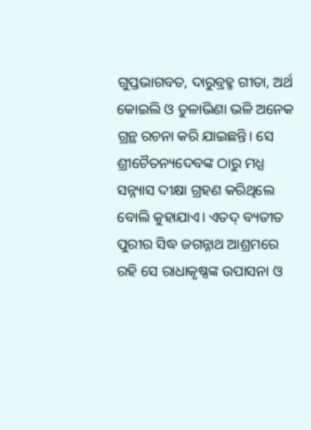ଗୁପ୍ତଭାଗବତ, ଦାରୁବ୍ରହ୍ମ ଗୀତା, ଅର୍ଥ କୋଇଲି ଓ ତୁଳାଭିଣା ଭଳି ଅନେକ ଗ୍ରନ୍ଥ ରଚନା କରି ଯାଇଛନ୍ତି। ସେ ଶ୍ରୀଚୈତନ୍ୟଦେବଙ୍କ ଠାରୁ ମଧ୍ଯ ସନ୍ନ୍ୟାସ ଦୀକ୍ଷା ଗ୍ରହଣ କରିଥିଲେ ବୋଲି କୁହାଯାଏ। ଏତଦ୍ ବ୍ୟତୀତ ପୁରୀର ସିଦ୍ଧ ଜଗନ୍ନାଥ ଆଶ୍ରମରେ ରହି ସେ ରାଧାକୃଷ୍ଣଙ୍କ ଉପାସନା ଓ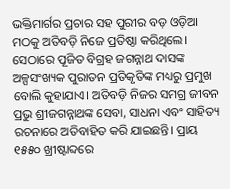ଭକ୍ତିମାର୍ଗର ପ୍ରଚାର ସହ ପୁରୀର ବଡ଼ ଓଡ଼ିଆ ମଠକୁ ଅତିବଡ଼ି ନିଜେ ପ୍ରତିଷ୍ଠା କରିଥିଲେ। ସେଠାରେ ପୂଜିତ ବିଗ୍ରହ ଜଗନ୍ନାଥ ଦାସଙ୍କ ଅଳ୍ପସଂଖ୍ୟକ ପୁରାତନ ପ୍ରତିକୃତିଙ୍କ ମଧ୍ୟରୁ ପ୍ରମୁଖ ବୋଲି କୁହାଯାଏ। ଅତିବଡ଼ି ନିଜର ସମଗ୍ର ଜୀବନ ପ୍ରଭୁ ଶ୍ରୀଜଗନ୍ନାଥଙ୍କ ସେବା, ସାଧନା ଏବଂ ସାହିତ୍ୟ ରଚନାରେ ଅତିବାହିତ କରି ଯାଇଛନ୍ତି। ପ୍ରାୟ ୧୫୫୦ ଖ୍ରୀଷ୍ଟାବ୍ଦରେ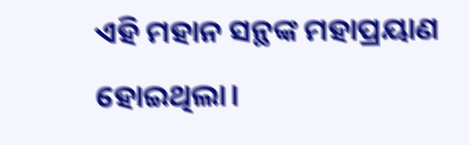ଏହି ମହାନ ସନ୍ଥଙ୍କ ମହାପ୍ରୟାଣ ହୋଇଥିଲା।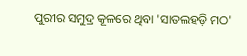ପୁରୀର ସମୁଦ୍ର କୂଳରେ ଥିବା 'ସାତଲହଡ଼ି ମଠ'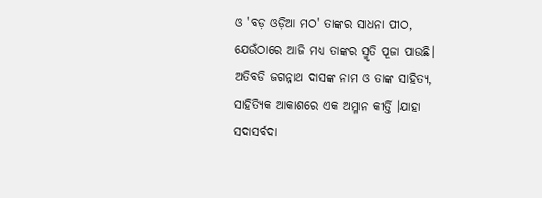ଓ 'ବଡ଼ ଓଡ଼ିଆ ମଠ' ତାଙ୍କର ସାଧନା ପୀଠ, ଯେଉଁଠାରେ ଆଜି ମଧ୍ୟ ତାଙ୍କର ସ୍ମୃତି ପୂଜା ପାଉଛି। ଅତିବଡି ଜଗନ୍ନାଥ ଦାସଙ୍କ ନାମ ଓ ତାଙ୍କ ସାହିତ୍ୟ, ସାହିତ୍ୟିକ ଆକାଶରେ ଏକ ଅମ୍ଳାନ କୀର୍ତ୍ତି ।ଯାହା ସଦାସର୍ବଦା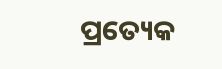ପ୍ରତ୍ୟେକ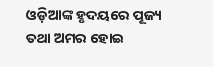ଓଡ଼ିଆଙ୍କ ହୃଦୟରେ ପୂଜ୍ୟ ତଥା ଅମର ହୋଇ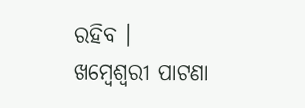ରହିବ ।
ଖମ୍ବେଶ୍ୱରୀ ପାଟଣା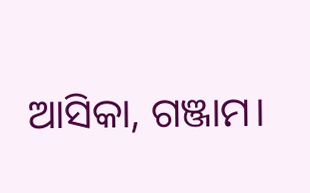ଆସିକା, ଗଞ୍ଜାମ।